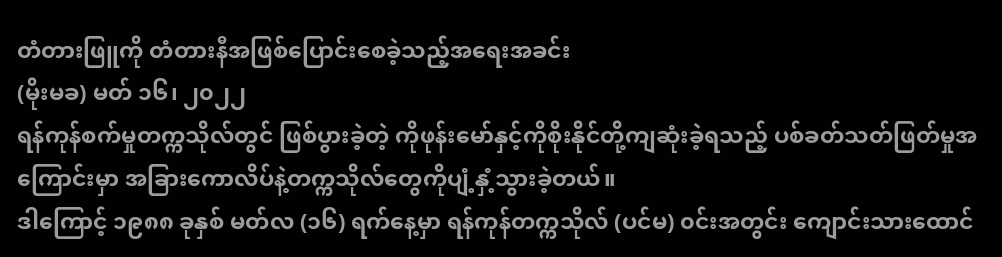တံတားဖြူကို တံတားနီအဖြစ်ပြောင်းစေခဲ့သည့်အရေးအခင်း
(မိုးမခ) မတ် ၁၆၊ ၂၀၂၂
ရန်ကုန်စက်မှုတက္ကသိုလ်တွင် ဖြစ်ပွားခဲ့တဲ့ ကိုဖုန်းမော်နှင့်ကိုစိုးနိုင်တို့ကျဆုံးခဲ့ရသည့် ပစ်ခတ်သတ်ဖြတ်မှုအကြောင်းမှာ အခြားကောလိပ်နဲ့တက္ကသိုလ်တွေကိုပျံ့နှံ့သွားခဲ့တယ်။
ဒါကြောင့် ၁၉၈၈ ခုနှစ် မတ်လ (၁၆) ရက်နေ့မှာ ရန်ကုန်တက္ကသိုလ် (ပင်မ) ၀င်းအတွင်း ကျောင်းသားထောင်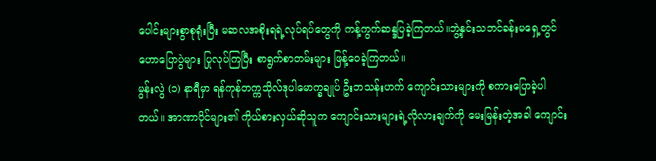ပေါင်းများစွာစုရုံးပြီး မဆလအစိုးရရဲ့လုပ်ရပ်တွေကို ကန့်ကွက်ဆန္ဒပြခဲ့ကြတယ်။ဘွဲ့နှင်းသဘင်ခန်းမရှေ့တွင် ဟောပြောပွဲများ ပြုလုပ်ကြပြီး စာရွက်စာတမ်းများ ဖြန့်ဝေခဲ့ကြတယ်။
မွန်းလွဲ (၁) နာရီမှာ ရန်ကုန်တက္ကသိုလ်ဒုပါမောက္ခချုပ် ဦးဘသန်းဟက် ကျောင်းသားများကို စကားပြောခဲ့ပါတယ်။ အာဏာပိုင်များ၏ ကိုယ်စားလှယ်ဆိုသူက ကျောင်းသားများရဲ့လိုလားချက်ကို မေးမြန်းတဲ့အခါ ကျောင်း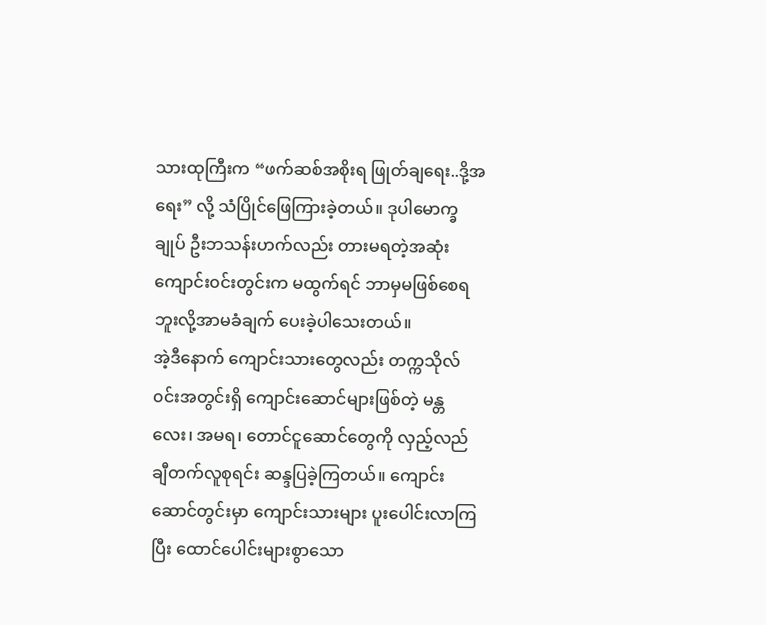သားထုကြီးက “ဖက်ဆစ်အစိုးရ ဖြုတ်ချရေး..ဒို့အရေး” လို့ သံပြိုင်ဖြေကြားခဲ့တယ်။ ဒုပါမောက္ခချုပ် ဦးဘသန်းဟက်လည်း တားမရတဲ့အဆုံး ကျောင်း၀င်းတွင်းက မထွက်ရင် ဘာမှမဖြစ်စေရဘူးလို့အာမခံချက် ပေးခဲ့ပါသေးတယ်။
အဲ့ဒီနောက် ကျောင်းသားတွေလည်း တက္ကသိုလ်၀င်းအတွင်းရှိ ကျောင်းဆောင်များဖြစ်တဲ့ မန္တလေး၊ အမရ၊ တောင်ငူဆောင်တွေကို လှည့်လည်ချီတက်လူစုရင်း ဆန္ဒပြခဲ့ကြတယ်။ ကျောင်းဆောင်တွင်းမှာ ကျောင်းသားများ ပူးပေါင်းလာကြပြီး ထောင်ပေါင်းများစွာသော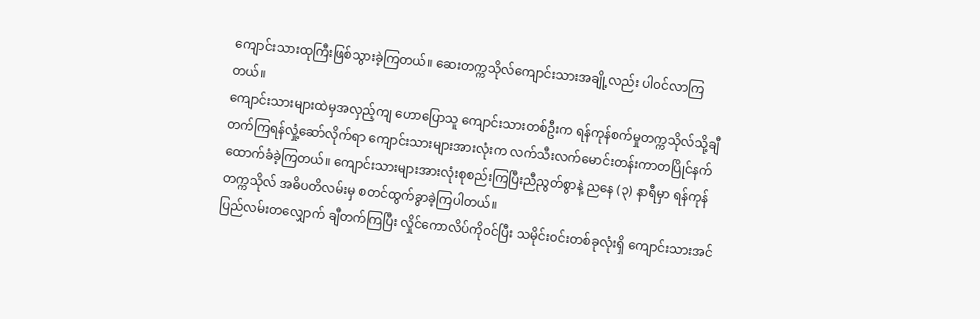ကျောင်းသားထုကြီးဖြစ်သွားခဲ့ကြတယ်။ ဆေးတက္ကသိုလ်ကျောင်းသားအချို့လည်း ပါ၀င်လာကြတယ်။
ကျောင်းသားများထဲမှအလှည့်ကျ ဟောပြောသူ ကျောင်းသားတစ်ဦးက ရန်ကုန်စက်မှုတက္ကသိုလ်သို့ချီတက်ကြရန်လှုံ့ဆော်လိုက်ရာ ကျောင်းသားများအားလုံးက လက်သီးလက်မောင်းတန်းကာတပြိုင်နက်ထောက်ခံခဲ့ကြတယ်။ ကျောင်းသားများအားလုံးစုစည်းကြပြီးညီညွတ်စွာနဲ့ ညနေ (၃) နာရီမှာ ရန်ကုန်တက္ကသိုလ် အဓိပတိလမ်းမှ စတင်ထွက်ခွာခဲ့ကြပါတယ်။
ပြည်လမ်းတလျှောက် ချီတက်ကြပြီး လှိုင်ကောလိပ်ကို၀င်ပြီး သမိုင်း၀င်းတစ်ခုလုံးရှိ ကျောင်းသားအင်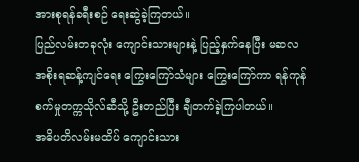အားစုရန်ခရီးစဉ် ရေးဆွဲခဲ့ကြတယ်။
ပြည်လမ်းတခုလုံး ကျောင်းသားများနဲ့ ပြည့်နှက်နေပြီး မဆလအစိုးရဆန့်ကျင်ရေး ကြွေးကြော်သံများ ကြွေးကြော်ကာ ရန်ကုန်စက်မှုတက္ကသိုလ်ဆီသို့ ဦးတည်ပြီး ချီတက်ခဲ့ကြပါတယ်။
အဓိပတိလမ်းမထိပ် ကျောင်းသား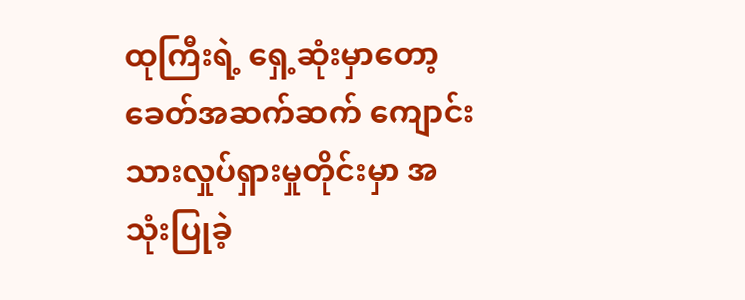ထုကြီးရဲ့ ရှေ့ဆုံးမှာတော့ ခေတ်အဆက်ဆက် ကျောင်းသားလှုပ်ရှားမှုတိုင်းမှာ အသုံးပြုခဲ့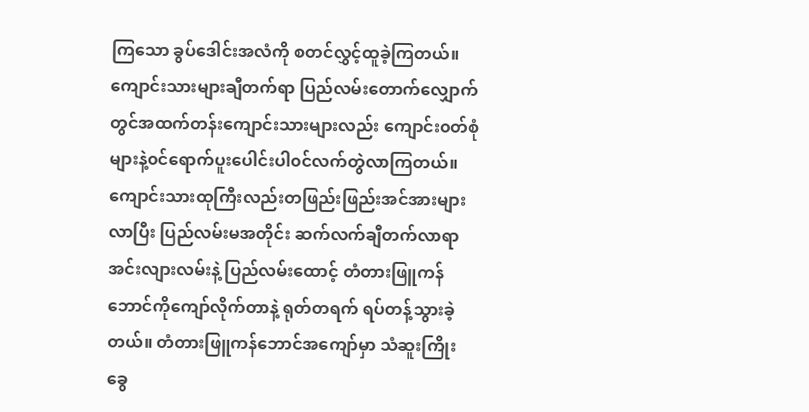ကြသော ခွပ်ဒေါင်းအလံကို စတင်လွှင့်ထူခဲ့ကြတယ်။
ကျောင်းသားများချီတက်ရာ ပြည်လမ်းတောက်လျှောက်တွင်အထက်တန်းကျောင်းသားများလည်း ကျောင်း၀တ်စုံများနဲ့၀င်ရောက်ပူးပေါင်းပါ၀င်လက်တွဲလာကြတယ်။
ကျောင်းသားထုကြီးလည်းတဖြည်းဖြည်းအင်အားများလာပြီး ပြည်လမ်းမအတိုင်း ဆက်လက်ချီတက်လာရာ အင်းလျားလမ်းနဲ့ ပြည်လမ်းထောင့် တံတားဖြူကန်ဘောင်ကိုကျော်လိုက်တာနဲ့ ရုတ်တရက် ရပ်တန့်သွားခဲ့တယ်။ တံတားဖြူကန်ဘောင်အကျော်မှာ သံဆူးကြိုးခွေ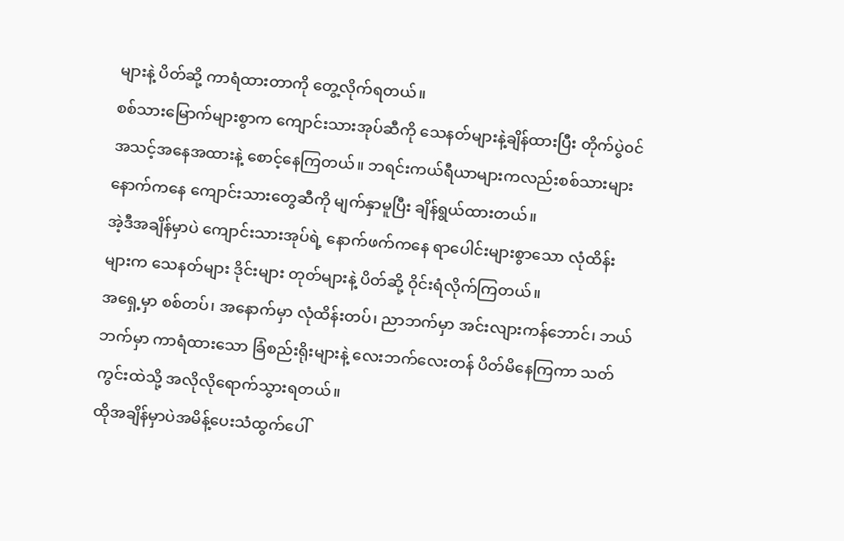များနဲ့ ပိတ်ဆို့ ကာရံထားတာကို တွေ့လိုက်ရတယ်။
စစ်သားမြောက်များစွာက ကျောင်းသားအုပ်ဆီကို သေနတ်များနဲ့ချိန်ထားပြီး တိုက်ပွဲ၀င်အသင့်အနေအထားနဲ့ စောင့်နေကြတယ်။ ဘရင်းကယ်ရီယာများကလည်းစစ်သားများနောက်ကနေ ကျောင်းသားတွေဆီကို မျက်နှာမူပြီး ချိန်ရွယ်ထားတယ်။
အဲ့ဒီအချိန်မှာပဲ ကျောင်းသားအုပ်ရဲ့ နောက်ဖက်ကနေ ရာပေါင်းများစွာသော လုံထိန်းများက သေနတ်များ ဒိုင်းများ တုတ်များနဲ့ ပိတ်ဆို့ ဝိုင်းရံလိုက်ကြတယ်။
အရှေ့မှာ စစ်တပ်၊ အနောက်မှာ လုံထိန်းတပ်၊ ညာဘက်မှာ အင်းလျားကန်ဘောင်၊ ဘယ်ဘက်မှာ ကာရံထားသော ခြံစည်းရိုးများနဲ့ လေးဘက်လေးတန် ပိတ်မိနေကြကာ သတ်ကွင်းထဲသို့ အလိုလိုရောက်သွားရတယ်။
ထိုအချိန်မှာပဲအမိန့်ပေးသံထွက်ပေါ်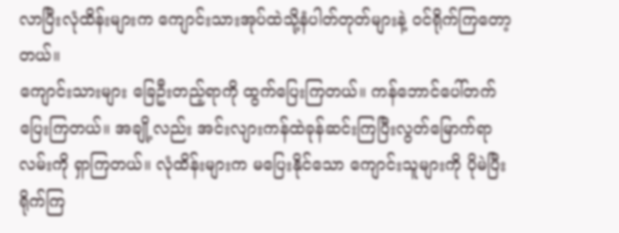လာပြီးလုံထိန်းများက ကျောင်းသားအုပ်ထဲသို့နံပါတ်တုတ်များနဲ့ ၀င်ရိုက်ကြတော့တယ်။
ကျောင်းသားများ ခြေဦးတည့်ရာကို ထွက်ပြေးကြတယ်။ ကန်ဘောင်ပေါ်တက်ပြေးကြတယ်။ အချို့လည်း အင်းလျားကန်ထဲခုန်ဆင်းကြပြီးလွတ်မြောက်ရာလမ်းကို ရှာကြတယ်။ လုံထိန်းများက မပြေးနိုင်သော ကျောင်းသူများကို ပိုမဲပြီးရိုက်ကြ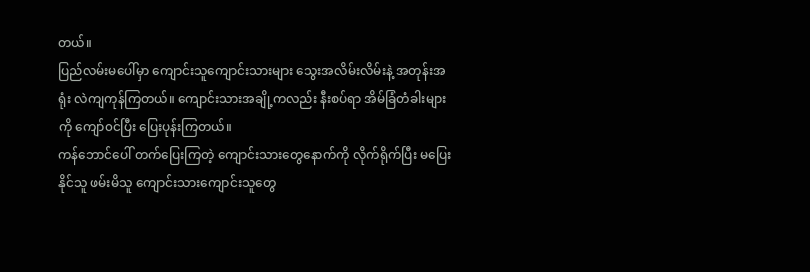တယ်။
ပြည်လမ်းမပေါ်မှာ ကျောင်းသူကျောင်းသားများ သွေးအလိမ်းလိမ်းနဲ့ အတုန်းအရုံး လဲကျကုန်ကြတယ်။ ကျောင်းသားအချို့ကလည်း နီးစပ်ရာ အိမ်ခြံတံခါးများကို ကျော်၀င်ပြီး ပြေးပုန်းကြတယ်။
ကန်ဘောင်ပေါ် တက်ပြေးကြတဲ့ ကျောင်းသားတွေနောက်ကို လိုက်ရိုက်ပြီး မပြေးနိုင်သူ ဖမ်းမိသူ ကျောင်းသားကျောင်းသူတွေ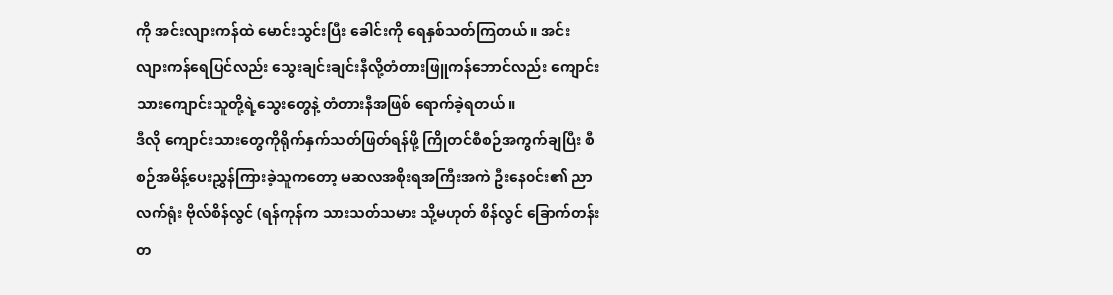ကို အင်းလျားကန်ထဲ မောင်းသွင်းပြီး ခေါင်းကို ရေနှစ်သတ်ကြတယ်။ အင်းလျားကန်ရေပြင်လည်း သွေးချင်းချင်းနီလို့တံတားဖြူကန်ဘောင်လည်း ကျောင်းသားကျောင်းသူတို့ရဲ့သွေးတွေနဲ့ တံတားနီအဖြစ် ရောက်ခဲ့ရတယ်။
ဒီလို ကျောင်းသားတွေကိုရိုက်နှက်သတ်ဖြတ်ရန်ဖို့ ကြိုတင်စီစဉ်အကွက်ချပြီး စီစဉ်အမိန့်ပေးညွှန်ကြားခဲ့သူကတော့ မဆလအစိုးရအကြီးအကဲ ဦးနေ၀င်း၏ ညာလက်ရုံး ဗိုလ်စိန်လွင် (ရန်ကုန်က သားသတ်သမား သို့မဟုတ် စိန်လွင် ခြောက်တန်း တ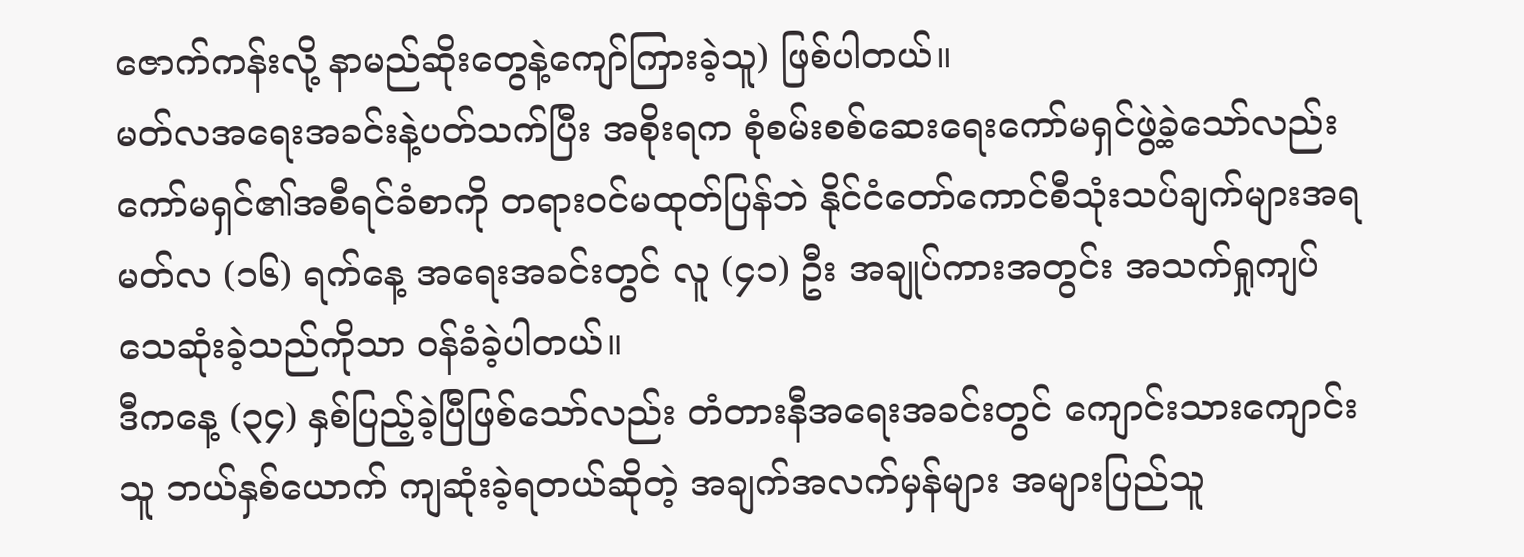ဇောက်ကန်းလို့ နာမည်ဆိုးတွေနဲ့ကျော်ကြားခဲ့သူ) ဖြစ်ပါတယ်။
မတ်လအရေးအခင်းနဲ့ပတ်သက်ပြီး အစိုးရက စုံစမ်းစစ်ဆေးရေးကော်မရှင်ဖွဲ့ခဲ့သော်လည်း ကော်မရှင်၏အစီရင်ခံစာကို တရားဝင်မထုတ်ပြန်ဘဲ နိုင်ငံတော်ကောင်စီသုံးသပ်ချက်များအရ မတ်လ (၁၆) ရက်နေ့ အရေးအခင်းတွင် လူ (၄၁) ဦး အချုပ်ကားအတွင်း အသက်ရှုကျပ်သေဆုံးခဲ့သည်ကိုသာ ဝန်ခံခဲ့ပါတယ်။
ဒီကနေ့ (၃၄) နှစ်ပြည့်ခဲ့ပြီဖြစ်သော်လည်း တံတားနီအရေးအခင်းတွင် ကျောင်းသားကျောင်းသူ ဘယ်နှစ်ယောက် ကျဆုံးခဲ့ရတယ်ဆိုတဲ့ အချက်အလက်မှန်များ အများပြည်သူ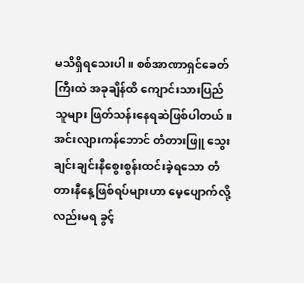မသိရှိရသေးပါ။ စစ်အာဏာရှင်ခေတ်ကြီးထဲ အခုချိန်ထိ ကျောင်းသားပြည်သူများ ဖြတ်သန်းနေရဆဲဖြစ်ပါတယ်။
အင်းလျားကန်ဘောင် တံတားဖြူ သွေးချင်းချင်းနီစွေးစွန်းထင်းခဲ့ရသော တံတားနီနေ့ဖြစ်ရပ်များဟာ မေ့ပျောက်လို့လည်းမရ ခွင့်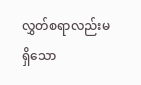လွှတ်စရာလည်းမရှိသော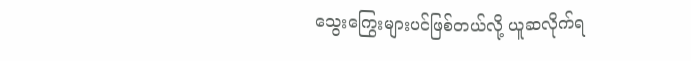သွေးကြွေးများပင်ဖြစ်တယ်လို့ ယူဆလိုက်ရ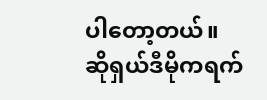ပါတော့တယ်။
ဆိုရှယ်ဒီမိုကရက်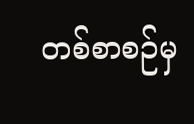တစ်စာစဉ်မှ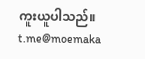ကူးယူပါသည်။
t.me@moemaka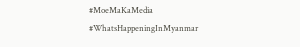#MoeMaKaMedia
#WhatsHappeningInMyanmar